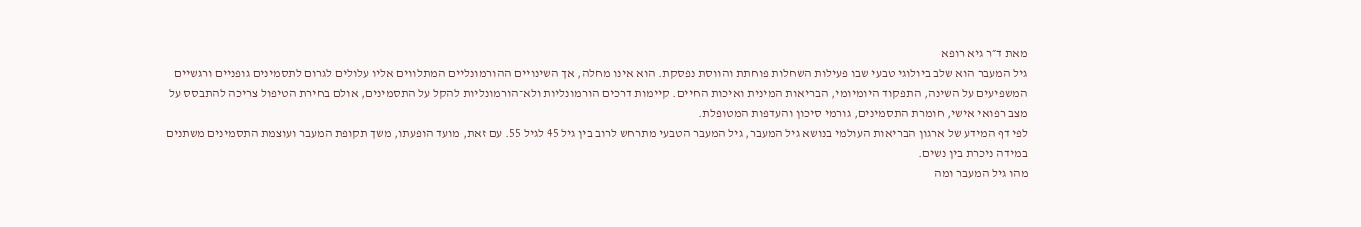מאת ד״ר גיא רופא
גיל המעבר הוא שלב ביולוגי טבעי שבו פעילות השחלות פוחתת והווסת נפסקת. הוא אינו מחלה, אך השינויים ההורמונליים המתלווים אליו עלולים לגרום לתסמינים גופניים ורגשיים המשפיעים על השינה, התפקוד היומיומי, הבריאות המינית ואיכות החיים. קיימות דרכים הורמונליות ולא־הורמונליות להקל על התסמינים, אולם בחירת הטיפול צריכה להתבסס על מצב רפואי אישי, חומרת התסמינים, גורמי סיכון והעדפות המטופלת.
לפי דף המידע של ארגון הבריאות העולמי בנושא גיל המעבר, גיל המעבר הטבעי מתרחש לרוב בין גיל 45 לגיל 55. עם זאת, מועד הופעתו, משך תקופת המעבר ועוצמת התסמינים משתנים במידה ניכרת בין נשים.
מהו גיל המעבר ומה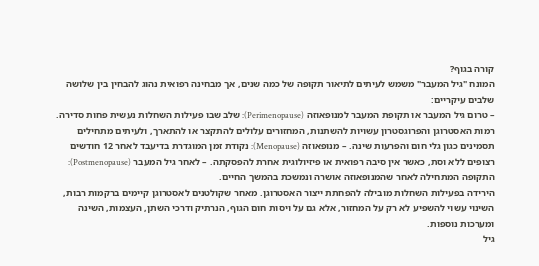קורה בגוף?
המונח "גיל המעבר" משמש לעיתים לתיאור תקופה של כמה שנים, אך מבחינה רפואית נהוג להבחין בין שלושה שלבים עיקריים:
– טרום גיל המעבר או תקופת המעבר למנופאוזה (Perimenopause): שלב שבו פעילות השחלות נעשית פחות סדירה. רמות האסטרוגן והפרוגסטרון עשויות להשתנות, המחזורים עלולים להתקצר או להתארך, ולעיתים מתחילים תסמינים כגון גלי חום והפרעות שינה. – מנופאוזה (Menopause): נקודת זמן המוגדרת בדיעבד לאחר 12 חודשים רצופים ללא וסת, כאשר אין סיבה רפואית או פיזיולוגית אחרת להפסקתה. – לאחר גיל המעבר (Postmenopause): התקופה המתחילה לאחר שהמנופאוזה אושרה ונמשכת בהמשך החיים.
הירידה בפעילות השחלות מובילה להפחתת ייצור האסטרוגן. מאחר שקולטנים לאסטרוגן קיימים ברקמות רבות, השינוי עשוי להשפיע לא רק על המחזור, אלא גם על ויסות חום הגוף, הנרתיק ודרכי השתן, העצמות, השינה ומערכות נוספות.
גיל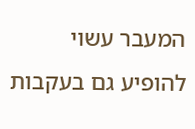המעבר עשוי להופיע גם בעקבות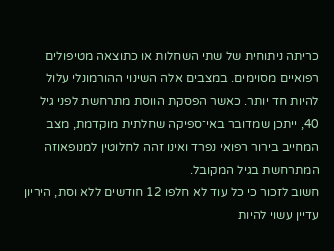כריתה ניתוחית של שתי השחלות או כתוצאה מטיפולים רפואיים מסוימים. במצבים אלה השינוי ההורמונלי עלול להיות חד יותר. כאשר הפסקת הווסת מתרחשת לפני גיל 40, ייתכן שמדובר באי־ספיקה שחלתית מוקדמת, מצב המחייב בירור רפואי נפרד ואינו זהה לחלוטין למנופאוזה המתרחשת בגיל המקובל.
חשוב לזכור כי כל עוד לא חלפו 12 חודשים ללא וסת, היריון עדיין עשוי להיות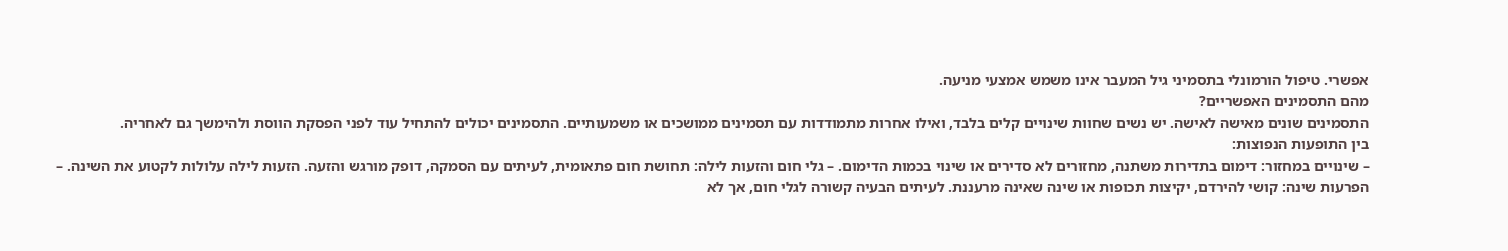אפשרי. טיפול הורמונלי בתסמיני גיל המעבר אינו משמש אמצעי מניעה.
מהם התסמינים האפשריים?
התסמינים שונים מאישה לאישה. יש נשים שחוות שינויים קלים בלבד, ואילו אחרות מתמודדות עם תסמינים ממושכים או משמעותיים. התסמינים יכולים להתחיל עוד לפני הפסקת הווסת ולהימשך גם לאחריה.
בין התופעות הנפוצות:
– שינויים במחזור: דימום בתדירות משתנה, מחזורים לא סדירים או שינוי בכמות הדימום. – גלי חום והזעות לילה: תחושת חום פתאומית, לעיתים עם הסמקה, דופק מורגש והזעה. הזעות לילה עלולות לקטוע את השינה. – הפרעות שינה: קושי להירדם, יקיצות תכופות או שינה שאינה מרעננת. לעיתים הבעיה קשורה לגלי חום, אך לא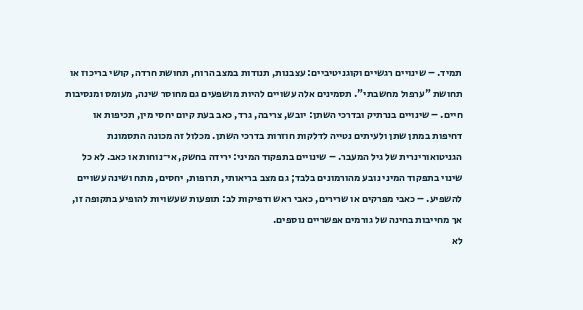תמיד. – שינויים רגשיים וקוגניטיביים: עצבנות, תנודות במצב הרוח, תחושת חרדה, קושי בריכוז או תחושת "ערפול מחשבתי". תסמינים אלה עשויים להיות מושפעים גם מחוסר שינה, מעומס ומנסיבות חיים. – שינויים בנרתיק ובדרכי השתן: יובש, צריבה, גרד, כאב בעת קיום יחסי מין, תכיפות או דחיפות במתן שתן ולעיתים נטייה לדלקות חוזרות בדרכי השתן. מכלול זה מכונה התסמונת הגניטואורינרית של גיל המעבר. – שינויים בתפקוד המיני: ירידה בחשק, אי־נוחות או כאב. לא כל שינוי בתפקוד המיני נובע מהורמונים בלבד; גם מצב בריאותי, תרופות, יחסים, מתח ושינה עשויים להשפיע. – כאבי מפרקים או שרירים, כאבי ראש ודפיקות לב: תופעות שעשויות להופיע בתקופה זו, אך מחייבות בחינה של גורמים אפשריים נוספים.
לא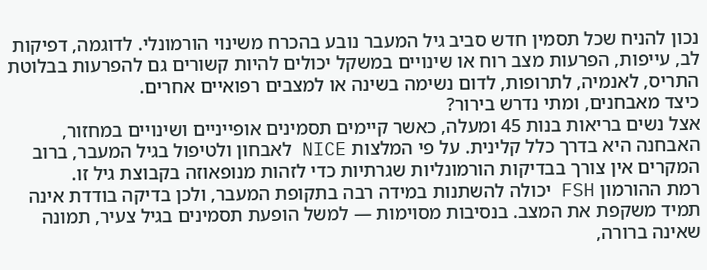נכון להניח שכל תסמין חדש סביב גיל המעבר נובע בהכרח משינוי הורמונלי. לדוגמה, דפיקות לב, עייפות, הפרעות מצב רוח או שינויים במשקל יכולים להיות קשורים גם להפרעות בבלוטת התריס, לאנמיה, לתרופות, לדום נשימה בשינה או למצבים רפואיים אחרים.
כיצד מאבחנים, ומתי נדרש בירור?
אצל נשים בריאות בנות 45 ומעלה, כאשר קיימים תסמינים אופייניים ושינויים במחזור, האבחנה היא בדרך כלל קלינית. על פי המלצות NICE לאבחון ולטיפול בגיל המעבר, ברוב המקרים אין צורך בבדיקות הורמונליות שגרתיות כדי לזהות מנופאוזה בקבוצת גיל זו.
רמת ההורמון FSH יכולה להשתנות במידה רבה בתקופת המעבר, ולכן בדיקה בודדת אינה תמיד משקפת את המצב. בנסיבות מסוימות — למשל הופעת תסמינים בגיל צעיר, תמונה שאינה ברורה,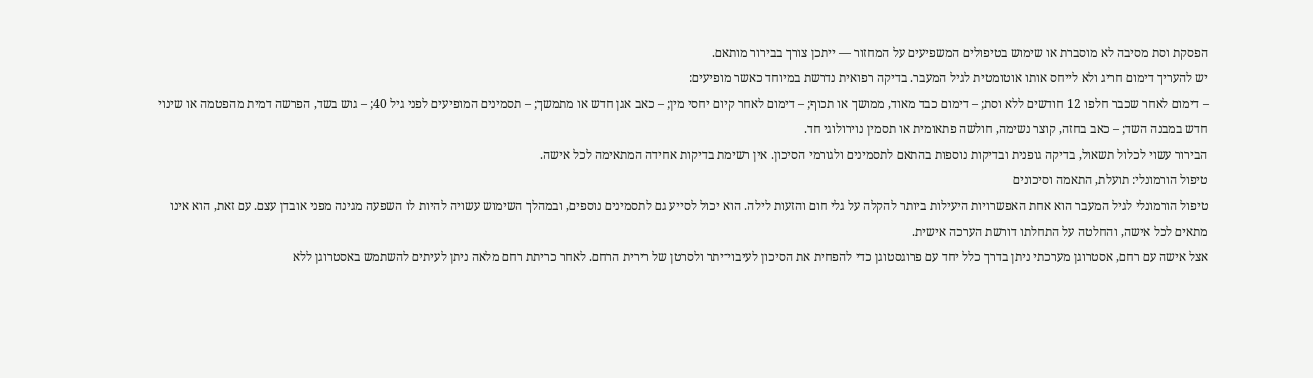הפסקת וסת מסיבה לא מוסברת או שימוש בטיפולים המשפיעים על המחזור — ייתכן צורך בבירור מותאם.
יש להעריך דימום חריג ולא לייחס אותו אוטומטית לגיל המעבר. בדיקה רפואית נדרשת במיוחד כאשר מופיעים:
– דימום לאחר שכבר חלפו 12 חודשים ללא וסת; – דימום כבד מאוד, ממושך או תכוף; – דימום לאחר קיום יחסי מין; – כאב אגן חדש או מתמשך; – תסמינים המופיעים לפני גיל 40; – גוש בשד, הפרשה דמית מהפטמה או שינוי חדש במבנה השד; – כאב בחזה, קוצר נשימה, חולשה פתאומית או תסמין נוירולוגי חד.
הבירור עשוי לכלול תשאול, בדיקה גופנית ובדיקות נוספות בהתאם לתסמינים ולגורמי הסיכון. אין רשימת בדיקות אחידה המתאימה לכל אישה.
טיפול הורמונלי: תועלת, התאמה וסיכונים
טיפול הורמונלי לגיל המעבר הוא אחת האפשרויות היעילות ביותר להקלה על גלי חום והזעות לילה. הוא יכול לסייע גם לתסמינים נוספים, ובמהלך השימוש עשויה להיות לו השפעה מגינה מפני אובדן עצם. עם זאת, הוא אינו מתאים לכל אישה, והחלטה על התחלתו דורשת הערכה אישית.
אצל אישה עם רחם, אסטרוגן מערכתי ניתן בדרך כלל יחד עם פרוגסטוגן כדי להפחית את הסיכון לעיבוי־יתר ולסרטן של רירית הרחם. לאחר כריתת רחם מלאה ניתן לעיתים להשתמש באסטרוגן ללא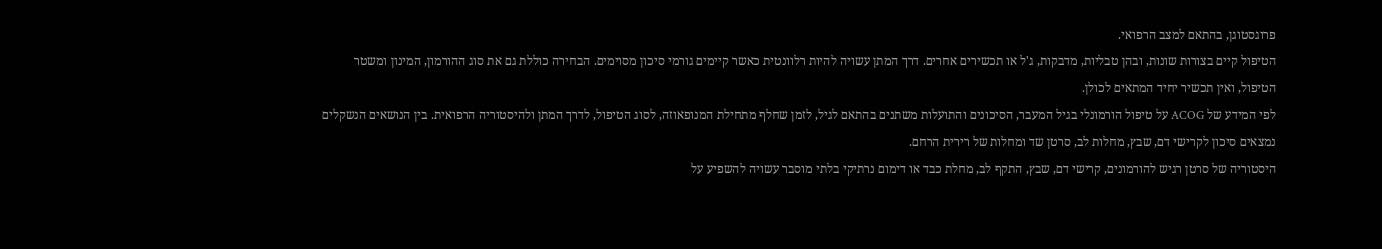פרוגסטוגן, בהתאם למצב הרפואי.
הטיפול קיים בצורות שונות, ובהן טבליות, מדבקות, ג'ל או תכשירים אחרים. דרך המתן עשויה להיות רלוונטית כאשר קיימים גורמי סיכון מסוימים. הבחירה כוללת גם את סוג ההורמון, המינון ומשטר הטיפול, ואין תכשיר יחיד המתאים לכולן.
לפי המידע של ACOG על טיפול הורמונלי בגיל המעבר, הסיכונים והתועלות משתנים בהתאם לגיל, לזמן שחלף מתחילת המנופאוזה, לסוג הטיפול, לדרך המתן ולהיסטוריה הרפואית. בין הנושאים הנשקלים נמצאים סיכון לקרישי דם, שבץ, מחלות לב, סרטן שד ומחלות של רירית הרחם.
היסטוריה של סרטן רגיש להורמונים, קרישי דם, שבץ, התקף לב, מחלת כבד או דימום נרתיקי בלתי מוסבר עשויה להשפיע על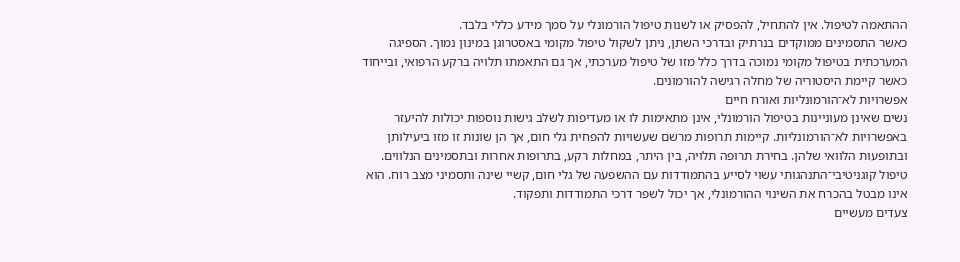ההתאמה לטיפול. אין להתחיל, להפסיק או לשנות טיפול הורמונלי על סמך מידע כללי בלבד.
כאשר התסמינים ממוקדים בנרתיק ובדרכי השתן, ניתן לשקול טיפול מקומי באסטרוגן במינון נמוך. הספיגה המערכתית בטיפול מקומי נמוכה בדרך כלל מזו של טיפול מערכתי, אך גם התאמתו תלויה ברקע הרפואי, ובייחוד כאשר קיימת היסטוריה של מחלה רגישה להורמונים.
אפשרויות לא־הורמונליות ואורח חיים
נשים שאינן מעוניינות בטיפול הורמונלי, אינן מתאימות לו או מעדיפות לשלב גישות נוספות יכולות להיעזר באפשרויות לא־הורמונליות. קיימות תרופות מרשם שעשויות להפחית גלי חום, אך הן שונות זו מזו ביעילותן ובתופעות הלוואי שלהן. בחירת תרופה תלויה, בין היתר, במחלות רקע, בתרופות אחרות ובתסמינים הנלווים.
טיפול קוגניטיבי־התנהגותי עשוי לסייע בהתמודדות עם ההשפעה של גלי חום, קשיי שינה ותסמיני מצב רוח. הוא אינו מבטל בהכרח את השינוי ההורמונלי, אך יכול לשפר דרכי התמודדות ותפקוד.
צעדים מעשיים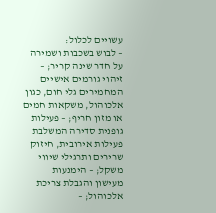עשויים לכלול:
– לבוש בשכבות ושמירה על חדר שינה קריר; – זיהוי גורמים אישיים המחמירים גלי חום, כגון אלכוהול, משקאות חמים או מזון חריף; – פעילות גופנית סדירה המשלבת פעילות אירובית, חיזוק שרירים ותרגילי שיווי משקל; – הימנעות מעישון והגבלת צריכת אלכוהול; –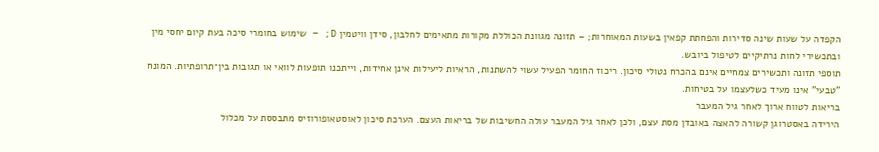הקפדה על שעות שינה סדירות והפחתת קפאין בשעות המאוחרות; – תזונה מגוונת הכוללת מקורות מתאימים לחלבון, סידן וויטמין D; – שימוש בחומרי סיכה בעת קיום יחסי מין ובתכשירי לחות נרתיקיים לטיפול ביובש.
תוספי תזונה ותכשירים צמחיים אינם בהכרח נטולי סיכון. ריכוז החומר הפעיל עשוי להשתנות, הראיות ליעילות אינן אחידות, וייתכנו תופעות לוואי או תגובות בין־תרופתיות. המונח "טבעי" אינו מעיד כשלעצמו על בטיחות.
בריאות לטווח ארוך לאחר גיל המעבר
הירידה באסטרוגן קשורה להאצה באובדן מסת עצם, ולכן לאחר גיל המעבר עולה החשיבות של בריאות העצם. הערכת סיכון לאוסטאופורוזיס מתבססת על מכלול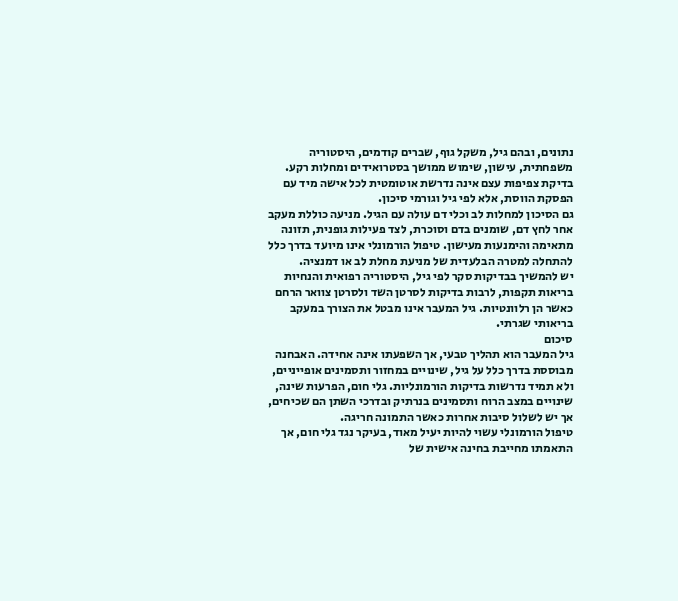נתונים, ובהם גיל, משקל גוף, שברים קודמים, היסטוריה משפחתית, עישון, שימוש ממושך בסטרואידים ומחלות רקע. בדיקת צפיפות עצם אינה נדרשת אוטומטית לכל אישה מיד עם הפסקת הווסת, אלא לפי גיל וגורמי סיכון.
גם הסיכון למחלות לב וכלי דם עולה עם הגיל. מניעה כוללת מעקב אחר לחץ דם, שומנים בדם וסוכרת, לצד פעילות גופנית, תזונה מתאימה והימנעות מעישון. טיפול הורמונלי אינו מיועד בדרך כלל להתחלה למטרה הבלעדית של מניעת מחלת לב או דמנציה.
יש להמשיך בבדיקות סקר לפי גיל, היסטוריה רפואית והנחיות בריאות תקפות, לרבות בדיקות לסרטן השד ולסרטן צוואר הרחם כאשר הן רלוונטיות. גיל המעבר אינו מבטל את הצורך במעקב בריאותי שגרתי.
סיכום
גיל המעבר הוא תהליך טבעי, אך השפעתו אינה אחידה. האבחנה מבוססת בדרך כלל על גיל, שינויים במחזור ותסמינים אופייניים, ולא תמיד נדרשות בדיקות הורמונליות. גלי חום, הפרעות שינה, שינויים במצב הרוח ותסמינים בנרתיק ובדרכי השתן הם שכיחים, אך יש לשלול סיבות אחרות כאשר התמונה חריגה.
טיפול הורמונלי עשוי להיות יעיל מאוד, בעיקר נגד גלי חום, אך התאמתו מחייבת בחינה אישית של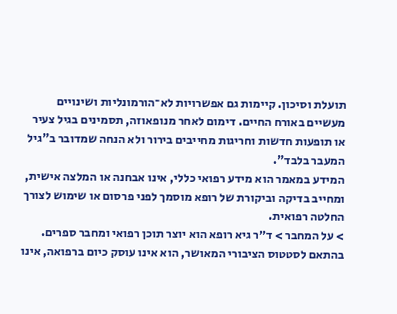תועלת וסיכון. קיימות גם אפשרויות לא־הורמונליות ושינויים מעשיים באורח החיים. דימום לאחר מנופאוזה, תסמינים בגיל צעיר או תופעות חדשות וחריגות מחייבים בירור ולא הנחה שמדובר ב"גיל המעבר בלבד".
המידע במאמר הוא מידע רפואי כללי, אינו אבחנה או המלצה אישית, ומחייב בדיקה וביקורת של רופא מוסמך לפני פרסום או שימוש לצורך החלטה רפואית.
> על המחבר > ד״ר גיא רופא הוא יוצר תוכן רפואי ומחבר ספרים. בהתאם לסטטוס הציבורי המאושר, הוא אינו עוסק כיום ברפואה, אינו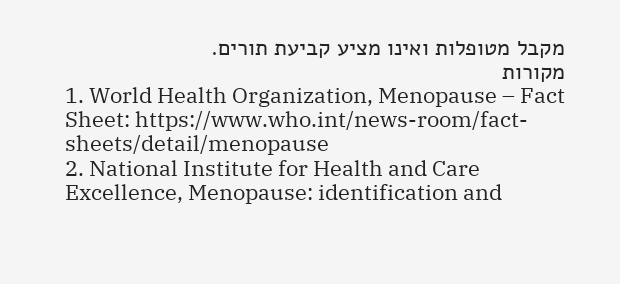מקבל מטופלות ואינו מציע קביעת תורים.
מקורות
1. World Health Organization, Menopause – Fact Sheet: https://www.who.int/news-room/fact-sheets/detail/menopause
2. National Institute for Health and Care Excellence, Menopause: identification and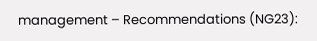management – Recommendations (NG23):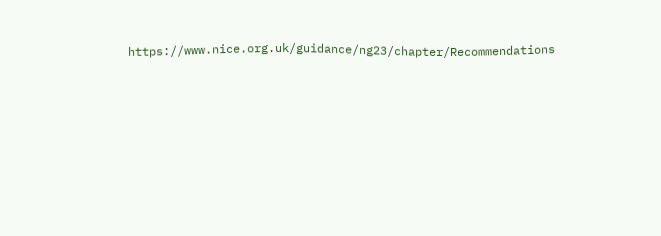https://www.nice.org.uk/guidance/ng23/chapter/Recommendations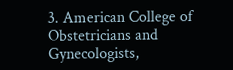3. American College of Obstetricians and Gynecologists,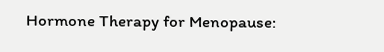Hormone Therapy for Menopause: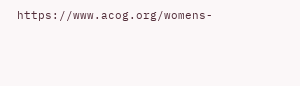https://www.acog.org/womens-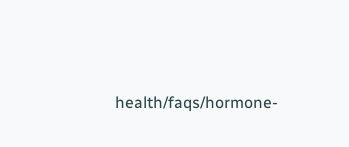health/faqs/hormone-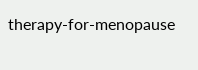therapy-for-menopause